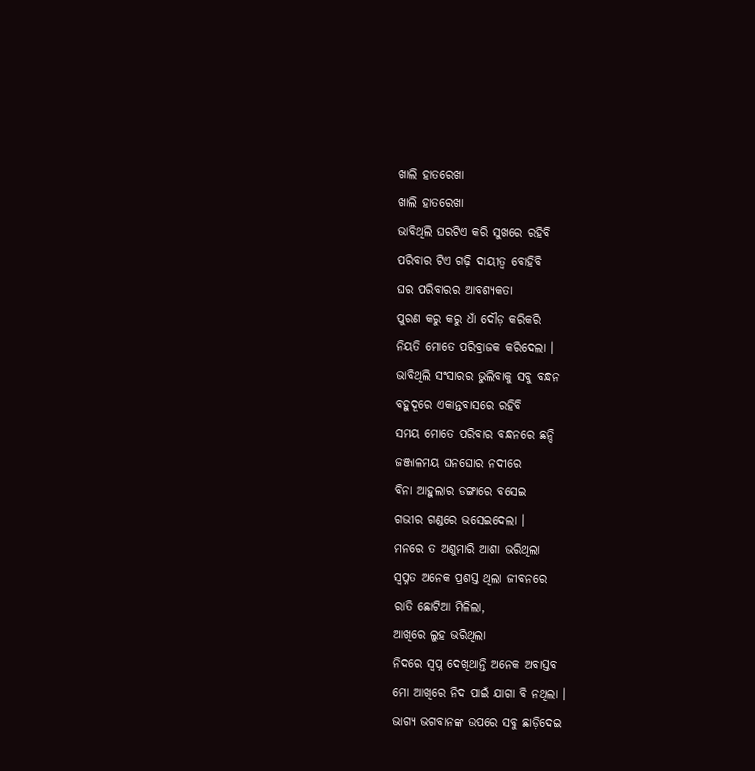ଖାଲି ହାତରେଖା
ଖାଲି ହାତରେଖା
ଭାବିଥିଲି ଘରଟିଏ କରି ସୁଖରେ ରହିବି
ପରିବାର ଟିଏ ଗଢ଼ି ଦାୟୀତ୍ୱ ବୋହିବି
ଘର ପରିବାରର ଆବଶ୍ୟକତା
ପୁରଣ କରୁ କରୁ ଧାଁ ଦୌଡ଼ କରିକରି
ନିୟତି ମୋତେ ପରିବ୍ରାଜକ କରିଦେଲା ।
ଭାବିଥିଲି ସଂସାରର ଭୁଲିବାକୁ ସବୁ ବନ୍ଧନ
ବହୁଦୂରେ ଏକାନ୍ତବାସରେ ରହିବି
ସମୟ ମୋତେ ପରିବାର ବନ୍ଧନରେ ଛନ୍ଦି
ଜଞ୍ଜାଳମୟ ଘନଘୋର ନଦୀରେ
ବିନା ଆହୁଲାର ଡଙ୍ଗାରେ ବସେଇ
ଗଭୀର ଗଣ୍ଡରେ ଭସେଇଦେଲା ।
ମନରେ ତ ଅଶୁମାରି ଆଶା ଭରିଥିଲା
ସ୍ବପ୍ନତ ଅନେକ ପ୍ରଶସ୍ତ ଥିଲା ଜୀବନରେ
ରାତି ଛୋଟିଆ ମିଳିଲା,
ଆଖିରେ ଲୁହ ଭରିଥିଲା
ନିଦରେ ସ୍ବପ୍ନ ଦେଖିଥାନ୍ତି ଅନେକ ଅବାସ୍ତବ
ମୋ ଆଖିରେ ନିଦ ପାଇଁ ଯାଗା ବି ନଥିଲା ।
ଭାଗ୍ୟ ଭଗବାନଙ୍କ ଉପରେ ସବୁ ଛାଡ଼ିଦେଇ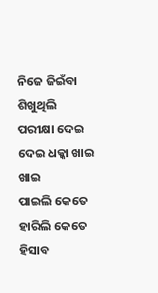ନିଜେ ଜିଇଁବା ଶିଖୁଥିଲି
ପରୀକ୍ଷା ଦେଇ ଦେଇ ଧକ୍କା ଖାଇ ଖାଇ
ପାଇଲି କେତେ ହାରିଲି କେତେ
ହିସାବ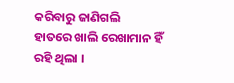କରିବାରୁ ଜାଣିଗଲି
ହାତରେ ଖାଲି ରେଖାମାନ ହିଁ ରହି ଥିଲା ।